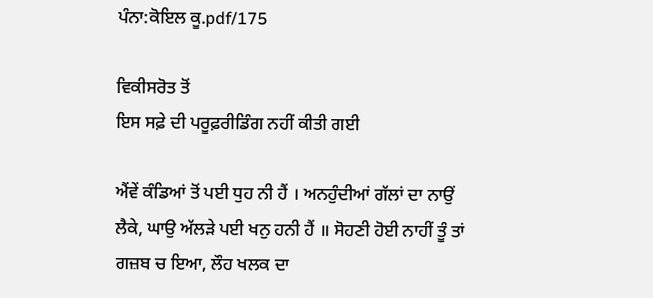ਪੰਨਾ:ਕੋਇਲ ਕੂ.pdf/175

ਵਿਕੀਸਰੋਤ ਤੋਂ
ਇਸ ਸਫ਼ੇ ਦੀ ਪਰੂਫ਼ਰੀਡਿੰਗ ਨਹੀਂ ਕੀਤੀ ਗਈ

ਐਂਵੇਂ ਕੰਡਿਆਂ ਤੋਂ ਪਈ ਧੁਹ ਨੀ ਹੈਂ । ਅਨਹੁੰਦੀਆਂ ਗੱਲਾਂ ਦਾ ਨਾਉਂ ਲੈਕੇ, ਘਾਉ ਅੱਲੜੇ ਪਈ ਖਨੁ ਹਨੀ ਹੈਂ ॥ ਸੋਹਣੀ ਹੋਈ ਨਾਹੀਂ ਤੂੰ ਤਾਂ ਗਜ਼ਬ ਚ ਇਆ, ਲੌਹ ਖਲਕ ਦਾ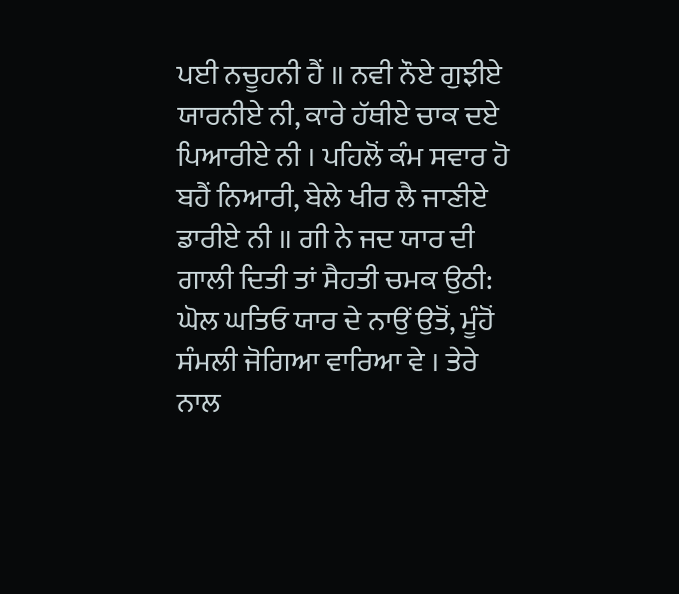ਪਈ ਨਚੂਹਨੀ ਹੈਂ ॥ ਨਵੀ ਨੌਏ ਗੁਝੀਏ ਯਾਰਨੀਏ ਨੀ, ਕਾਰੇ ਹੱਥੀਏ ਚਾਕ ਦਏ ਪਿਆਰੀਏ ਨੀ । ਪਹਿਲੋਂ ਕੰਮ ਸਵਾਰ ਹੋ ਬਹੈਂ ਨਿਆਰੀ, ਬੇਲੇ ਖੀਰ ਲੈ ਜਾਣੀਏ ਡਾਰੀਏ ਨੀ ॥ ਗੀ ਨੇ ਜਦ ਯਾਰ ਦੀ ਗਾਲੀ ਦਿਤੀ ਤਾਂ ਸੈਹਤੀ ਚਮਕ ਉਠੀ: ਘੋਲ ਘਤਿਓ ਯਾਰ ਦੇ ਨਾਉਂ ਉਤੋਂ, ਮੂੰਹੋਂ ਸੰਮਲੀ ਜੋਗਿਆ ਵਾਰਿਆ ਵੇ । ਤੇਰੇ ਨਾਲ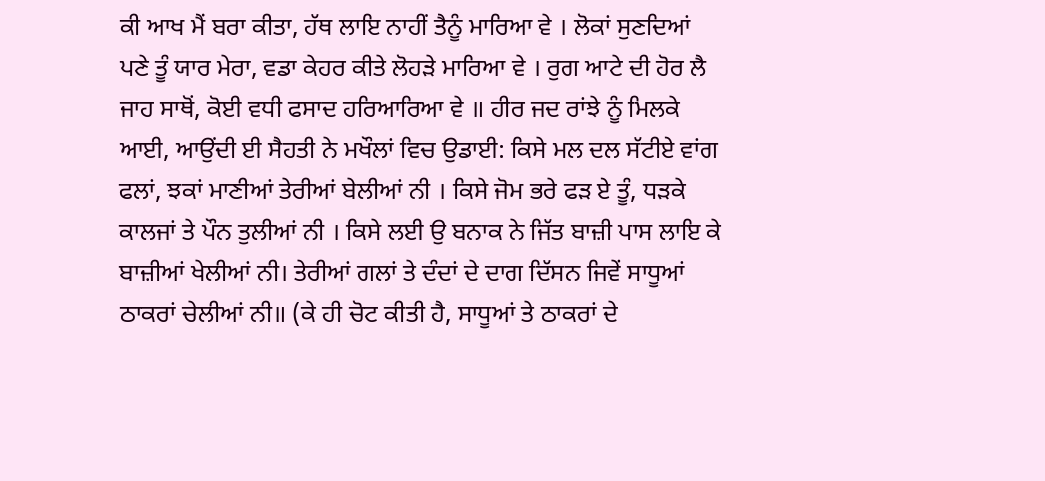ਕੀ ਆਖ ਮੈਂ ਬਰਾ ਕੀਤਾ, ਹੱਥ ਲਾਇ ਨਾਹੀਂ ਤੈਨੂੰ ਮਾਰਿਆ ਵੇ । ਲੋਕਾਂ ਸੁਣਦਿਆਂ ਪਣੇ ਤੂੰ ਯਾਰ ਮੇਰਾ, ਵਡਾ ਕੇਹਰ ਕੀਤੇ ਲੋਹੜੇ ਮਾਰਿਆ ਵੇ । ਰੁਗ ਆਟੇ ਦੀ ਹੋਰ ਲੈ ਜਾਹ ਸਾਥੋਂ, ਕੋਈ ਵਧੀ ਫਸਾਦ ਹਰਿਆਰਿਆ ਵੇ ॥ ਹੀਰ ਜਦ ਰਾਂਝੇ ਨੂੰ ਮਿਲਕੇ ਆਈ, ਆਉਂਦੀ ਈ ਸੈਹਤੀ ਨੇ ਮਖੌਲਾਂ ਵਿਚ ਉਡਾਈ: ਕਿਸੇ ਮਲ ਦਲ ਸੱਟੀਏ ਵਾਂਗ ਫਲਾਂ, ਝਕਾਂ ਮਾਣੀਆਂ ਤੇਰੀਆਂ ਬੇਲੀਆਂ ਨੀ । ਕਿਸੇ ਜੋਮ ਭਰੇ ਫੜ ਏ ਤੂੰ, ਧੜਕੇ ਕਾਲਜਾਂ ਤੇ ਪੌਨ ਤੁਲੀਆਂ ਨੀ । ਕਿਸੇ ਲਈ ਉ ਬਨਾਕ ਨੇ ਜਿੱਤ ਬਾਜ਼ੀ ਪਾਸ ਲਾਇ ਕੇ ਬਾਜ਼ੀਆਂ ਖੇਲੀਆਂ ਨੀ। ਤੇਰੀਆਂ ਗਲਾਂ ਤੇ ਦੰਦਾਂ ਦੇ ਦਾਗ ਦਿੱਸਨ ਜਿਵੇਂ ਸਾਧੂਆਂ ਠਾਕਰਾਂ ਚੇਲੀਆਂ ਨੀ॥ (ਕੇ ਹੀ ਚੋਟ ਕੀਤੀ ਹੈ, ਸਾਧੂਆਂ ਤੇ ਠਾਕਰਾਂ ਦੇ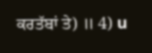ਕਰਤੱਬਾਂ ਤੇ) ॥ 4) u